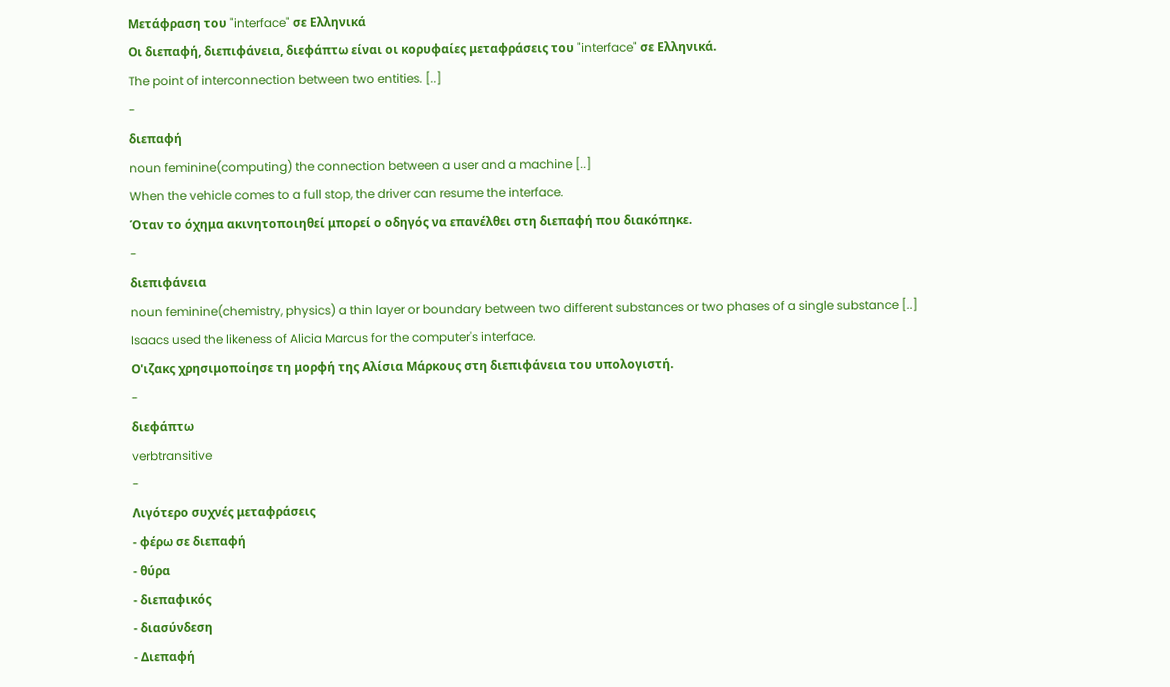Μετάφραση του "interface" σε Ελληνικά
Οι διεπαφή, διεπιφάνεια, διεφάπτω είναι οι κορυφαίες μεταφράσεις του "interface" σε Ελληνικά.
The point of interconnection between two entities. [..]
-
διεπαφή
noun feminine(computing) the connection between a user and a machine [..]
When the vehicle comes to a full stop, the driver can resume the interface.
Όταν το όχημα ακινητοποιηθεί μπορεί ο οδηγός να επανέλθει στη διεπαφή που διακόπηκε.
-
διεπιφάνεια
noun feminine(chemistry, physics) a thin layer or boundary between two different substances or two phases of a single substance [..]
Isaacs used the likeness of Alicia Marcus for the computer's interface.
Ο'ιζακς χρησιμοποίησε τη μορφή της Αλίσια Μάρκους στη διεπιφάνεια του υπολογιστή.
-
διεφάπτω
verbtransitive
-
Λιγότερο συχνές μεταφράσεις
- φέρω σε διεπαφή
- θύρα
- διεπαφικός
- διασύνδεση
- Διεπαφή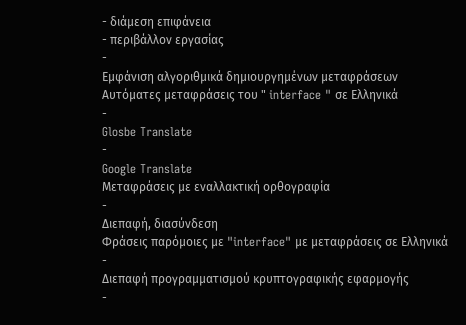- διάμεση επιφάνεια
- περιβάλλον εργασίας
-
Εμφάνιση αλγοριθμικά δημιουργημένων μεταφράσεων
Αυτόματες μεταφράσεις του " interface " σε Ελληνικά
-
Glosbe Translate
-
Google Translate
Μεταφράσεις με εναλλακτική ορθογραφία
-
Διεπαφή, διασύνδεση
Φράσεις παρόμοιες με "interface" με μεταφράσεις σε Ελληνικά
-
Διεπαφή προγραμματισμού κρυπτογραφικής εφαρμογής
-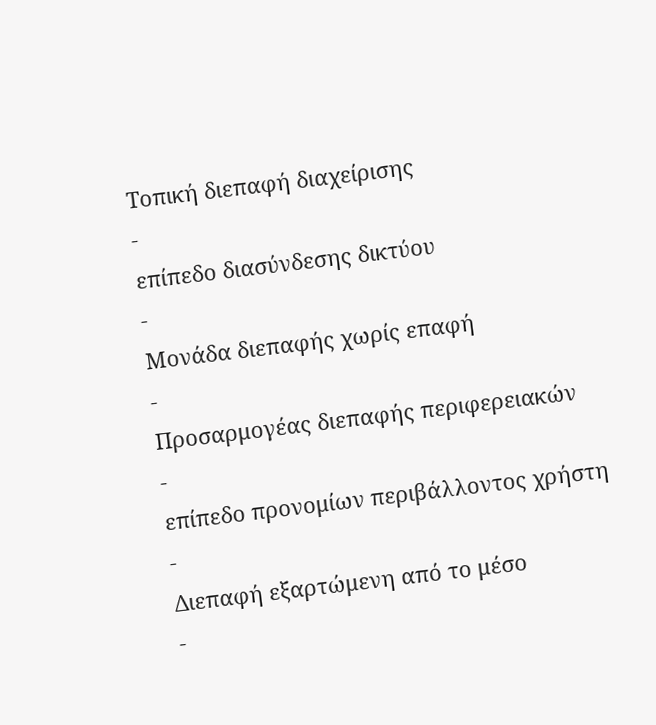Τοπική διεπαφή διαχείρισης
-
επίπεδο διασύνδεσης δικτύου
-
Μονάδα διεπαφής χωρίς επαφή
-
Προσαρμογέας διεπαφής περιφερειακών
-
επίπεδο προνομίων περιβάλλοντος χρήστη
-
Διεπαφή εξαρτώμενη από το μέσο
-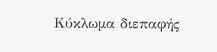Κύκλωμα διεπαφής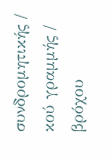συνδρομητικής / κού γραμμής / βρόχου